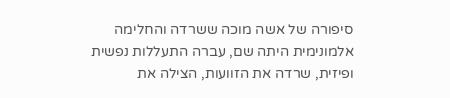סיפורה של אשה מוכה ששרדה והחלימה
אלמונימית היתה שם, עברה התעללות נפשית ופיזית, שרדה את הזוועות, הצילה את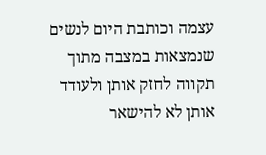עצמה וכותבת היום לנשים שנמצאות במצבה מתוך תקווה לחזק אותן ולעודד אותן לא להישאר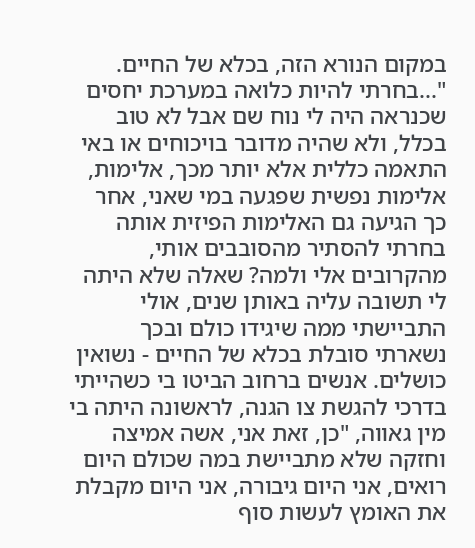במקום הנורא הזה, בכלא של החיים. "...בחרתי להיות כלואה במערכת יחסים שכנראה היה לי נוח שם אבל לא טוב בכלל, ולא שהיה מדובר בויכוחים או באי התאמה כללית אלא יותר מכך, אלימות, אלימות נפשית שפגעה במי שאני, אחר כך הגיעה גם האלימות הפיזית אותה בחרתי להסתיר מהסובבים אותי, מהקרובים אלי ולמה? שאלה שלא היתה לי תשובה עליה באותן שנים, אולי התביישתי ממה שיגידו כולם ובכך
נשארתי סובלת בכלא של החיים - נשואין כושלים. אנשים ברחוב הביטו בי כשהייתי בדרכי להגשת צו הגנה, לראשונה היתה בי מין גאווה, "כן, זאת אני, אשה אמיצה וחזקה שלא מתביישת במה שכולם היום רואים, אני היום גיבורה, אני היום מקבלת את האומץ לעשות סוף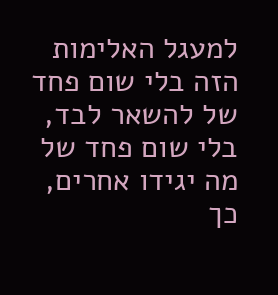למעגל האלימות הזה בלי שום פחד של להשאר לבד, בלי שום פחד של מה יגידו אחרים, כך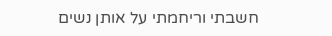חשבתי וריחמתי על אותן נשים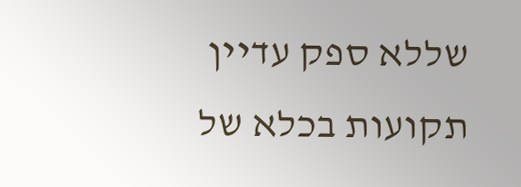שללא ספק עדיין תקועות בכלא של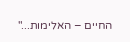החיים – האלימות..."